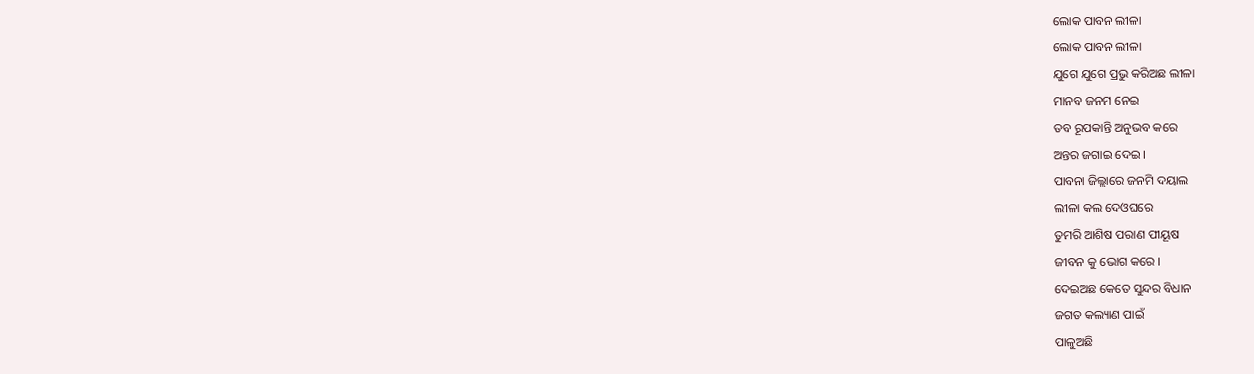ଲୋକ ପାବନ ଲୀଳା
ଲୋକ ପାବନ ଲୀଳା
ଯୁଗେ ଯୁଗେ ପ୍ରଭୁ କରିଅଛ ଲୀଳା
ମାନବ ଜନମ ନେଇ
ତବ ରୂପକାନ୍ତି ଅନୁଭବ କରେ
ଅନ୍ତର ଜଗାଇ ଦେଇ ।
ପାବନା ଜିଲ୍ଲାରେ ଜନମି ଦୟାଲ
ଲୀଳା କଲ ଦେଓଘରେ
ତୁମରି ଆଶିଷ ପରାଣ ପୀୟୂଷ
ଜୀବନ କୁ ଭୋଗ କରେ ।
ଦେଇଅଛ କେତେ ସୁନ୍ଦର ବିଧାନ
ଜଗତ କଲ୍ୟାଣ ପାଇଁ
ପାଳୁଅଛି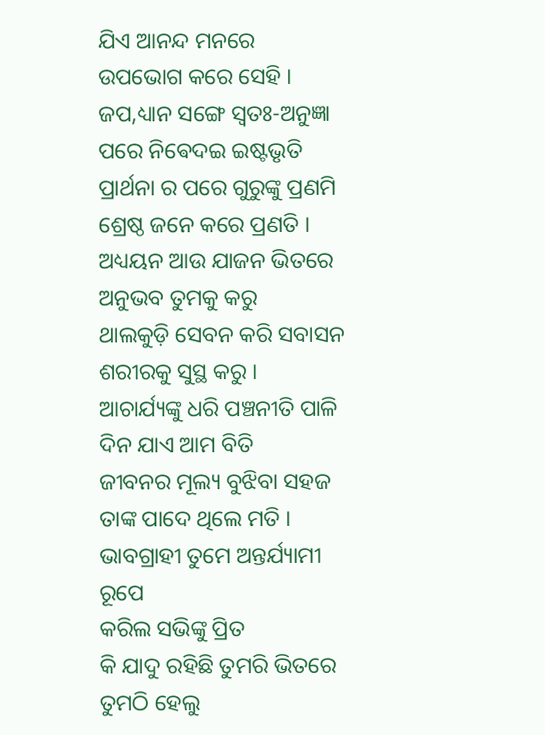ଯିଏ ଆନନ୍ଦ ମନରେ
ଉପଭୋଗ କରେ ସେହି ।
ଜପ,ଧ୍ୟାନ ସଙ୍ଗେ ସ୍ଵତଃ-ଅନୁଜ୍ଞା
ପରେ ନିଵେଦଇ ଇଷ୍ଟଭୃତି
ପ୍ରାର୍ଥନା ର ପରେ ଗୁରୁଙ୍କୁ ପ୍ରଣମି
ଶ୍ରେଷ୍ଠ ଜନେ କରେ ପ୍ରଣତି ।
ଅଧ୍ୟୟନ ଆଉ ଯାଜନ ଭିତରେ
ଅନୁଭବ ତୁମକୁ କରୁ
ଥାଲକୁଡ଼ି ସେବନ କରି ସବାସନ
ଶରୀରକୁ ସୁସ୍ଥ କରୁ ।
ଆଚାର୍ଯ୍ୟଙ୍କୁ ଧରି ପଞ୍ଚନୀତି ପାଳି
ଦିନ ଯାଏ ଆମ ବିତି
ଜୀବନର ମୂଲ୍ୟ ବୁଝିବା ସହଜ
ତାଙ୍କ ପାଦେ ଥିଲେ ମତି ।
ଭାବଗ୍ରାହୀ ତୁମେ ଅନ୍ତର୍ଯ୍ୟାମୀ ରୂପେ
କରିଲ ସଭିଙ୍କୁ ପ୍ରିତ
କି ଯାଦୁ ରହିଛି ତୁମରି ଭିତରେ
ତୁମଠି ହେଲୁ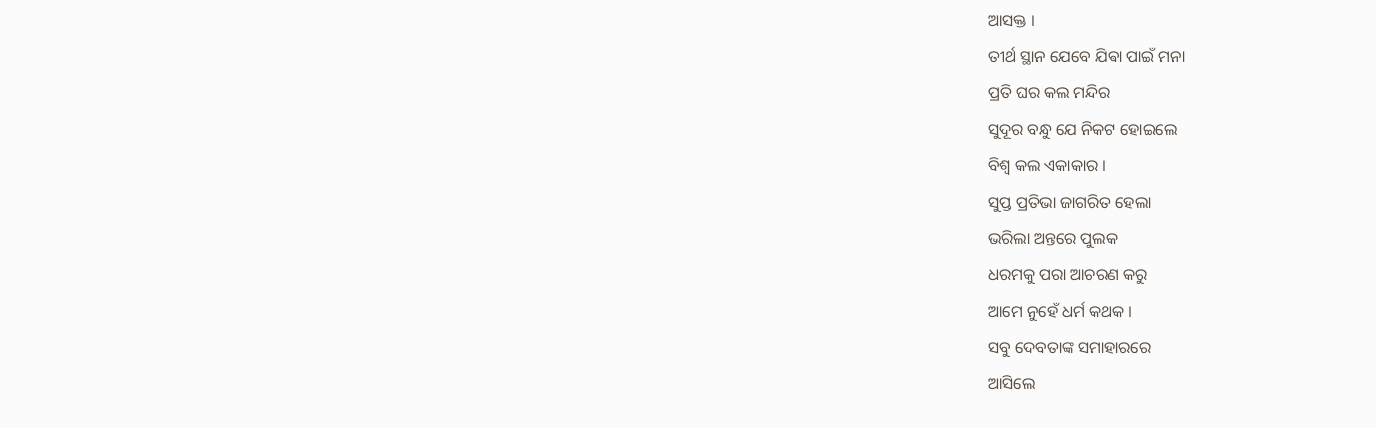ଆସକ୍ତ ।
ତୀର୍ଥ ସ୍ଥାନ ଯେବେ ଯିଵା ପାଇଁ ମନା
ପ୍ରତି ଘର କଲ ମନ୍ଦିର
ସୁଦୂର ବନ୍ଧୁ ଯେ ନିକଟ ହୋଇଲେ
ବିଶ୍ଵ କଲ ଏକାକାର ।
ସୁପ୍ତ ପ୍ରତିଭା ଜାଗରିତ ହେଲା
ଭରିଲା ଅନ୍ତରେ ପୁଲକ
ଧରମକୁ ପରା ଆଚରଣ କରୁ
ଆମେ ନୁହେଁ ଧର୍ମ କଥକ ।
ସବୁ ଦେବତାଙ୍କ ସମାହାରରେ
ଆସିଲେ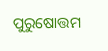ପୁରୁଷୋତ୍ତମ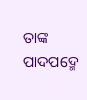ତାଙ୍କ ପାଦପଦ୍ମେ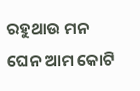ରହୁଥାଉ ମନ
ଘେନ ଆମ କୋଟି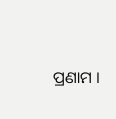ପ୍ରଣାମ ।